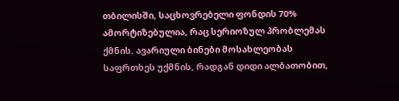თბილისში, საცხოვრებელი ფონდის 70% ამორტიზებულია, რაც სერიოზულ პრობლემას ქმნის. ავარიული ბინები მოსახლეობას საფრთხეს უქმნის, რადგან დიდი ალბათობით,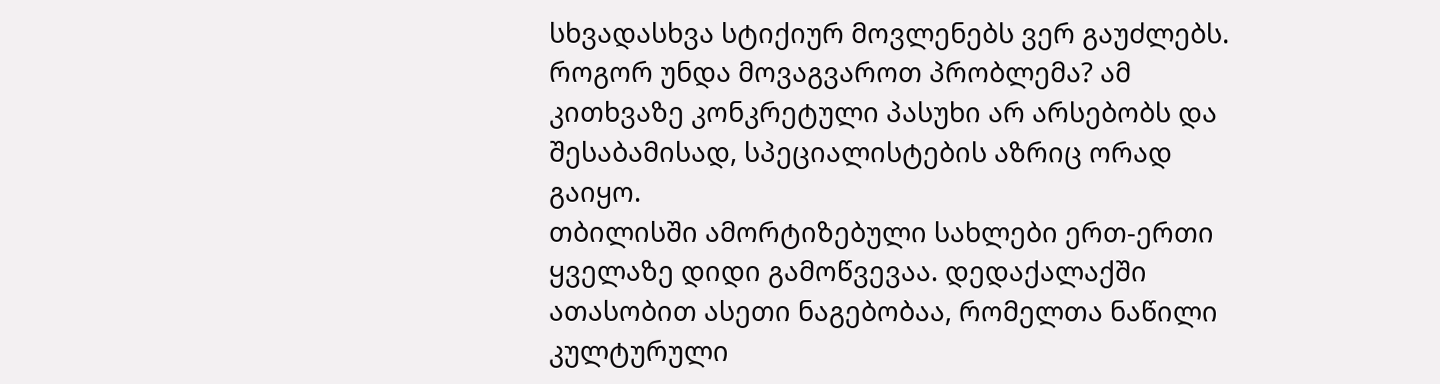სხვადასხვა სტიქიურ მოვლენებს ვერ გაუძლებს. როგორ უნდა მოვაგვაროთ პრობლემა? ამ კითხვაზე კონკრეტული პასუხი არ არსებობს და შესაბამისად, სპეციალისტების აზრიც ორად გაიყო.
თბილისში ამორტიზებული სახლები ერთ-ერთი ყველაზე დიდი გამოწვევაა. დედაქალაქში ათასობით ასეთი ნაგებობაა, რომელთა ნაწილი კულტურული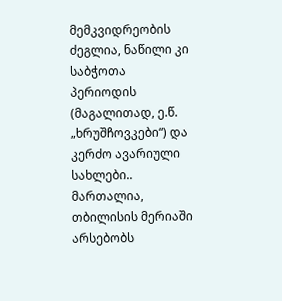მემკვიდრეობის ძეგლია, ნაწილი კი საბჭოთა პერიოდის (მაგალითად, ე.წ. „ხრუშჩოვკები“) და კერძო ავარიული სახლები..
მართალია, თბილისის მერიაში არსებობს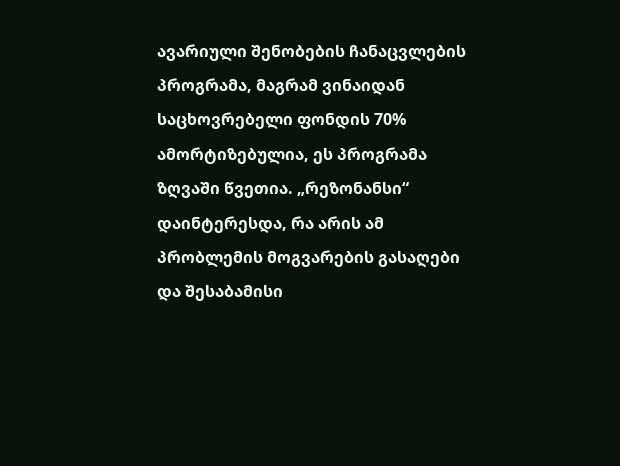ავარიული შენობების ჩანაცვლების პროგრამა, მაგრამ ვინაიდან საცხოვრებელი ფონდის 70% ამორტიზებულია, ეს პროგრამა ზღვაში წვეთია. „რეზონანსი“ დაინტერესდა, რა არის ამ პრობლემის მოგვარების გასაღები და შესაბამისი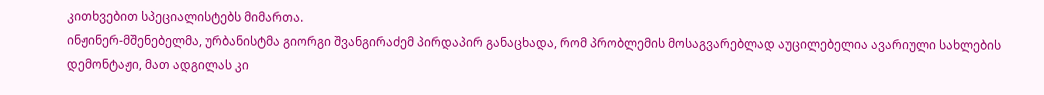კითხვებით სპეციალისტებს მიმართა.
ინჟინერ-მშენებელმა, ურბანისტმა გიორგი შვანგირაძემ პირდაპირ განაცხადა, რომ პრობლემის მოსაგვარებლად აუცილებელია ავარიული სახლების დემონტაჟი, მათ ადგილას კი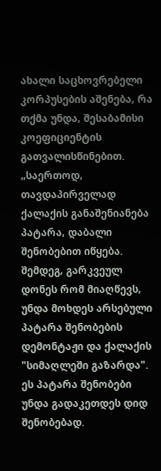ახალი საცხოვრებელი კორპუსების აშენება, რა თქმა უნდა, შესაბამისი კოეფიციენტის გათვალისწინებით.
„საერთოდ, თავდაპირველად ქალაქის განაშენიანება პატარა, დაბალი შენობებით იწყება. შემდეგ, გარკვეულ დონეს რომ მიაღწევს, უნდა მოხდეს არსებული პატარა შენობების დემონტაჟი და ქალაქის "სიმაღლეში გაზარდა". ეს პატარა შენობები უნდა გადაკეთდეს დიდ შენობებად.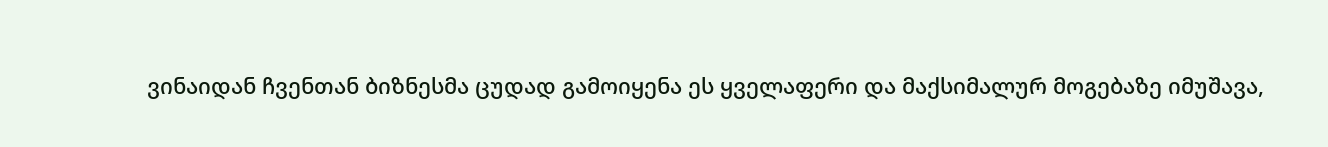ვინაიდან ჩვენთან ბიზნესმა ცუდად გამოიყენა ეს ყველაფერი და მაქსიმალურ მოგებაზე იმუშავა,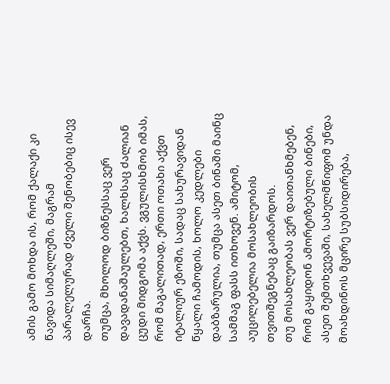ამის გამო მოხდა ის, რომ ქალაქი კი წავიდა სიმაღლეში, მაგრამ პარალელურად ძველი შენობებიც ისევ დარჩა.
თუმცა, მხოლოდ ბიზნესსაც ვერ დავადანაშაულებთ, ხალხსაც ძალიან ცუდი მიდგომა აქვს. ვგულისხმობ იმას, რომ მაგალითად, ერთი ოთახი აქვთ იტალიურ ეზოში, სადაც სახურავიდან წყალი ჩამოდის, ხოლო კედლები დაბზარულია, თუმცა ასეთ ბინაში მაინც სამმაგ ფასს ითხოვენ. ამიტომ, აუცილებელია მოსახლეობის თვითშეგნებაც გაიზარდოს.
თუ მოსახლეობას ვერ დაითანხმებენ, რომ გაყიდონ ამორტიზებული ბინები, ასეთ შემთხვევაში, სახელმწიფომ უნდა მოახდინოს მცირე სუბსიდირება,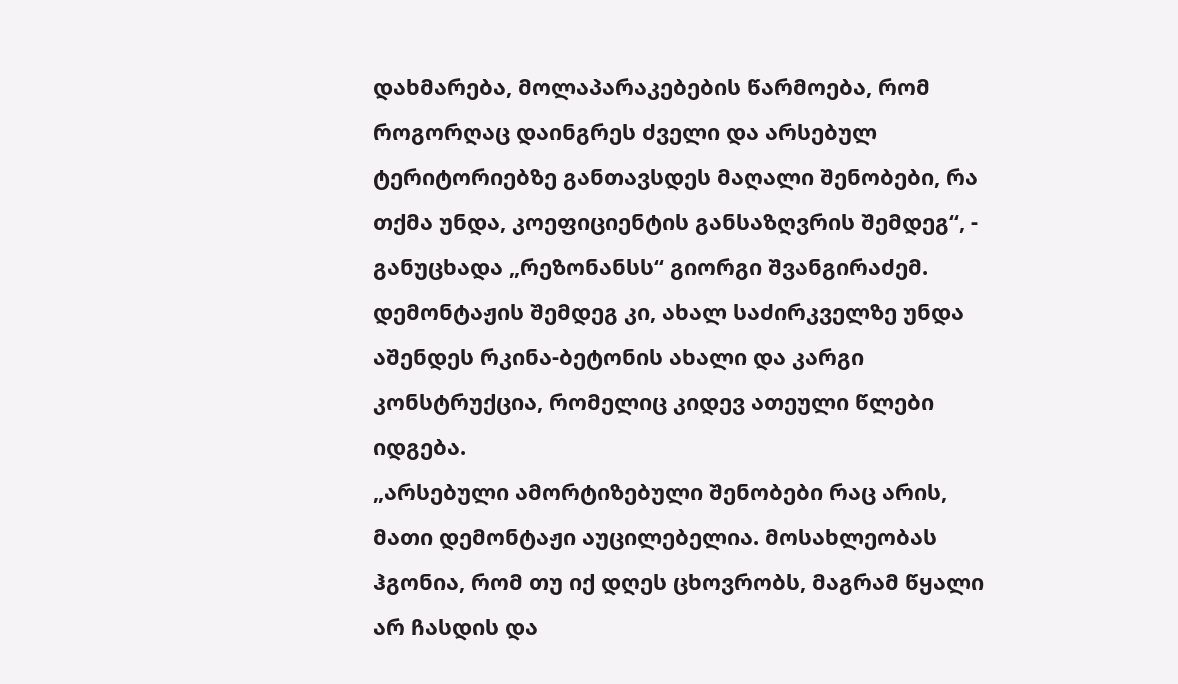დახმარება, მოლაპარაკებების წარმოება, რომ როგორღაც დაინგრეს ძველი და არსებულ ტერიტორიებზე განთავსდეს მაღალი შენობები, რა თქმა უნდა, კოეფიციენტის განსაზღვრის შემდეგ“, - განუცხადა „რეზონანსს“ გიორგი შვანგირაძემ.
დემონტაჟის შემდეგ კი, ახალ საძირკველზე უნდა აშენდეს რკინა-ბეტონის ახალი და კარგი კონსტრუქცია, რომელიც კიდევ ათეული წლები იდგება.
„არსებული ამორტიზებული შენობები რაც არის, მათი დემონტაჟი აუცილებელია. მოსახლეობას ჰგონია, რომ თუ იქ დღეს ცხოვრობს, მაგრამ წყალი არ ჩასდის და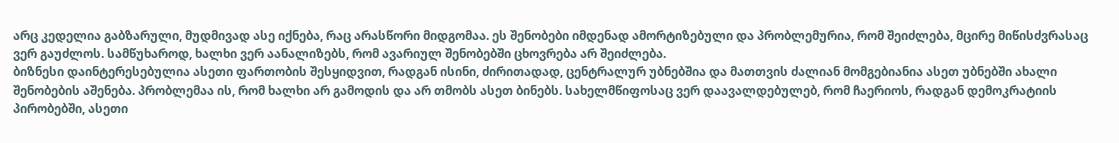არც კედელია გაბზარული, მუდმივად ასე იქნება, რაც არასწორი მიდგომაა. ეს შენობები იმდენად ამორტიზებული და პრობლემურია, რომ შეიძლება, მცირე მიწისძვრასაც ვერ გაუძლოს. სამწუხაროდ, ხალხი ვერ აანალიზებს, რომ ავარიულ შენობებში ცხოვრება არ შეიძლება.
ბიზნესი დაინტერესებულია ასეთი ფართობის შესყიდვით, რადგან ისინი, ძირითადად, ცენტრალურ უბნებშია და მათთვის ძალიან მომგებიანია ასეთ უბნებში ახალი შენობების აშენება. პრობლემაა ის, რომ ხალხი არ გამოდის და არ თმობს ასეთ ბინებს. სახელმწიფოსაც ვერ დაავალდებულებ, რომ ჩაერიოს, რადგან დემოკრატიის პირობებში, ასეთი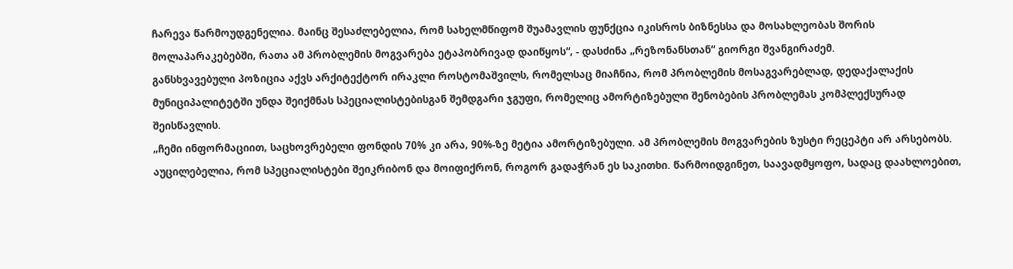ჩარევა წარმოუდგენელია. მაინც შესაძლებელია, რომ სახელმწიფომ შუამავლის ფუნქცია იკისროს ბიზნესსა და მოსახლეობას შორის მოლაპარაკებებში, რათა ამ პრობლემის მოგვარება ეტაპობრივად დაიწყოს“, - დასძინა „რეზონანსთან“ გიორგი შვანგირაძემ.
განსხვავებული პოზიცია აქვს არქიტექტორ ირაკლი როსტომაშვილს, რომელსაც მიაჩნია, რომ პრობლემის მოსაგვარებლად, დედაქალაქის მუნიციპალიტეტში უნდა შეიქმნას სპეციალისტებისგან შემდგარი ჯგუფი, რომელიც ამორტიზებული შენობების პრობლემას კომპლექსურად შეისწავლის.
„ჩემი ინფორმაციით, საცხოვრებელი ფონდის 70% კი არა, 90%-ზე მეტია ამორტიზებული. ამ პრობლემის მოგვარების ზუსტი რეცეპტი არ არსებობს. აუცილებელია, რომ სპეციალისტები შეიკრიბონ და მოიფიქრონ, როგორ გადაჭრან ეს საკითხი. წარმოიდგინეთ, საავადმყოფო, სადაც დაახლოებით,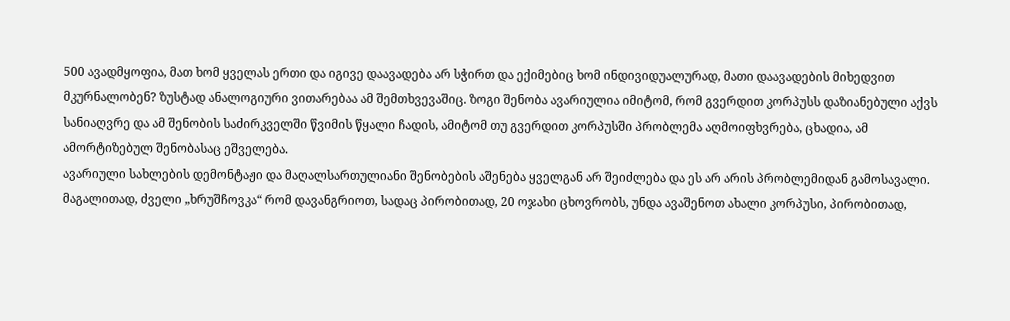500 ავადმყოფია, მათ ხომ ყველას ერთი და იგივე დაავადება არ სჭირთ და ექიმებიც ხომ ინდივიდუალურად, მათი დაავადების მიხედვით მკურნალობენ? ზუსტად ანალოგიური ვითარებაა ამ შემთხვევაშიც. ზოგი შენობა ავარიულია იმიტომ, რომ გვერდით კორპუსს დაზიანებული აქვს სანიაღვრე და ამ შენობის საძირკველში წვიმის წყალი ჩადის, ამიტომ თუ გვერდით კორპუსში პრობლემა აღმოიფხვრება, ცხადია, ამ ამორტიზებულ შენობასაც ეშველება.
ავარიული სახლების დემონტაჟი და მაღალსართულიანი შენობების აშენება ყველგან არ შეიძლება და ეს არ არის პრობლემიდან გამოსავალი. მაგალითად, ძველი „ხრუშჩოვკა“ რომ დავანგრიოთ, სადაც პირობითად, 20 ოჯახი ცხოვრობს, უნდა ავაშენოთ ახალი კორპუსი, პირობითად,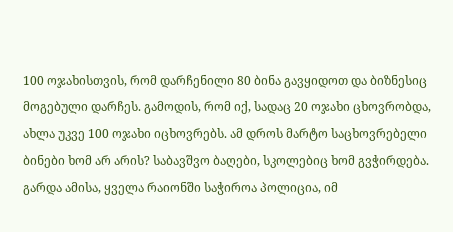100 ოჯახისთვის, რომ დარჩენილი 80 ბინა გავყიდოთ და ბიზნესიც მოგებული დარჩეს. გამოდის, რომ იქ, სადაც 20 ოჯახი ცხოვრობდა, ახლა უკვე 100 ოჯახი იცხოვრებს. ამ დროს მარტო საცხოვრებელი ბინები ხომ არ არის? საბავშვო ბაღები, სკოლებიც ხომ გვჭირდება. გარდა ამისა, ყველა რაიონში საჭიროა პოლიცია, იმ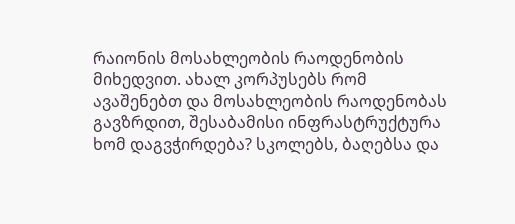რაიონის მოსახლეობის რაოდენობის მიხედვით. ახალ კორპუსებს რომ ავაშენებთ და მოსახლეობის რაოდენობას გავზრდით, შესაბამისი ინფრასტრუქტურა ხომ დაგვჭირდება? სკოლებს, ბაღებსა და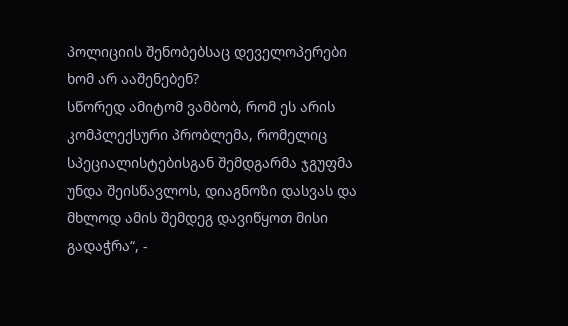პოლიციის შენობებსაც დეველოპერები ხომ არ ააშენებენ?
სწორედ ამიტომ ვამბობ, რომ ეს არის კომპლექსური პრობლემა, რომელიც სპეციალისტებისგან შემდგარმა ჯგუფმა უნდა შეისწავლოს, დიაგნოზი დასვას და მხლოდ ამის შემდეგ დავიწყოთ მისი გადაჭრა“, -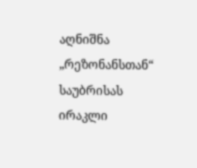აღნიშნა „რეზონანსთან“ საუბრისას ირაკლი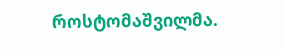როსტომაშვილმა.